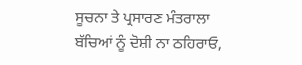ਸੂਚਨਾ ਤੇ ਪ੍ਰਸਾਰਣ ਮੰਤਰਾਲਾ
ਬੱਚਿਆਂ ਨੂੰ ਦੋਸ਼ੀ ਨਾ ਠਹਿਰਾਓ,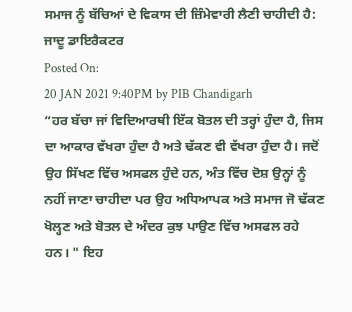ਸਮਾਜ ਨੂੰ ਬੱਚਿਆਂ ਦੇ ਵਿਕਾਸ ਦੀ ਜ਼ਿੰਮੇਵਾਰੀ ਲੈਣੀ ਚਾਹੀਦੀ ਹੈ: ਜਾਦੂ ਡਾਇਰੈਕਟਰ
Posted On:
20 JAN 2021 9:40PM by PIB Chandigarh
“ਹਰ ਬੱਚਾ ਜਾਂ ਵਿਦਿਆਰਥੀ ਇੱਕ ਬੋਤਲ ਦੀ ਤਰ੍ਹਾਂ ਹੁੰਦਾ ਹੈ, ਜਿਸ ਦਾ ਆਕਾਰ ਵੱਖਰਾ ਹੁੰਦਾ ਹੈ ਅਤੇ ਢੱਕਣ ਵੀ ਵੱਖਰਾ ਹੁੰਦਾ ਹੈ। ਜਦੋਂ ਉਹ ਸਿੱਖਣ ਵਿੱਚ ਅਸਫਲ ਹੁੰਦੇ ਹਨ, ਅੰਤ ਵਿੱਚ ਦੋਸ਼ ਉਨ੍ਹਾਂ ਨੂੰ ਨਹੀਂ ਜਾਣਾ ਚਾਹੀਦਾ ਪਰ ਉਹ ਅਧਿਆਪਕ ਅਤੇ ਸਮਾਜ ਜੋ ਢੱਕਣ ਖੋਲ੍ਹਣ ਅਤੇ ਬੋਤਲ ਦੇ ਅੰਦਰ ਕੁਝ ਪਾਉਣ ਵਿੱਚ ਅਸਫਲ ਰਹੇ ਹਨ। " ਇਹ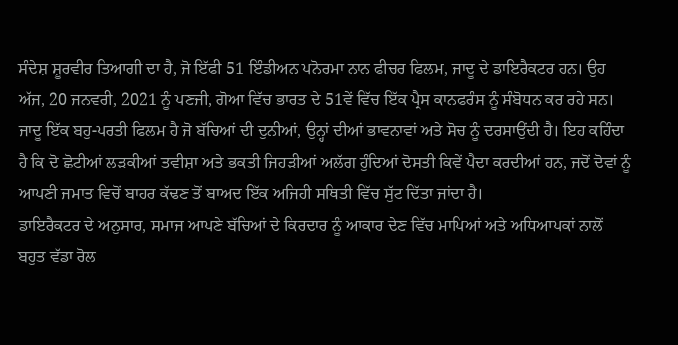ਸੰਦੇਸ਼ ਸ਼ੂਰਵੀਰ ਤਿਆਗੀ ਦਾ ਹੈ, ਜੋ ਇੱਫੀ 51 ਇੰਡੀਅਨ ਪਨੋਰਮਾ ਨਾਨ ਫੀਚਰ ਫਿਲਮ, ਜਾਦੂ ਦੇ ਡਾਇਰੈਕਟਰ ਹਨ। ਉਹ ਅੱਜ, 20 ਜਨਵਰੀ, 2021 ਨੂੰ ਪਣਜੀ, ਗੋਆ ਵਿੱਚ ਭਾਰਤ ਦੇ 51ਵੇਂ ਵਿੱਚ ਇੱਕ ਪ੍ਰੈਸ ਕਾਨਫਰੰਸ ਨੂੰ ਸੰਬੋਧਨ ਕਰ ਰਹੇ ਸਨ।
ਜਾਦੂ ਇੱਕ ਬਹੁ-ਪਰਤੀ ਫਿਲਮ ਹੈ ਜੋ ਬੱਚਿਆਂ ਦੀ ਦੁਨੀਆਂ, ਉਨ੍ਹਾਂ ਦੀਆਂ ਭਾਵਨਾਵਾਂ ਅਤੇ ਸੋਚ ਨੂੰ ਦਰਸਾਉਂਦੀ ਹੈ। ਇਹ ਕਹਿੰਦਾ ਹੈ ਕਿ ਦੋ ਛੋਟੀਆਂ ਲੜਕੀਆਂ ਤਵੀਸ਼ਾ ਅਤੇ ਭਕਤੀ ਜਿਹੜੀਆਂ ਅਲੱਗ ਹੁੰਦਿਆਂ ਦੋਸਤੀ ਕਿਵੇਂ ਪੈਦਾ ਕਰਦੀਆਂ ਹਨ, ਜਦੋਂ ਦੋਵਾਂ ਨੂੰ ਆਪਣੀ ਜਮਾਤ ਵਿਚੋਂ ਬਾਹਰ ਕੱਢਣ ਤੋਂ ਬਾਅਦ ਇੱਕ ਅਜਿਹੀ ਸਥਿਤੀ ਵਿੱਚ ਸੁੱਟ ਦਿੱਤਾ ਜਾਂਦਾ ਹੈ।
ਡਾਇਰੈਕਟਰ ਦੇ ਅਨੁਸਾਰ, ਸਮਾਜ ਆਪਣੇ ਬੱਚਿਆਂ ਦੇ ਕਿਰਦਾਰ ਨੂੰ ਆਕਾਰ ਦੇਣ ਵਿੱਚ ਮਾਪਿਆਂ ਅਤੇ ਅਧਿਆਪਕਾਂ ਨਾਲੋਂ ਬਹੁਤ ਵੱਡਾ ਰੋਲ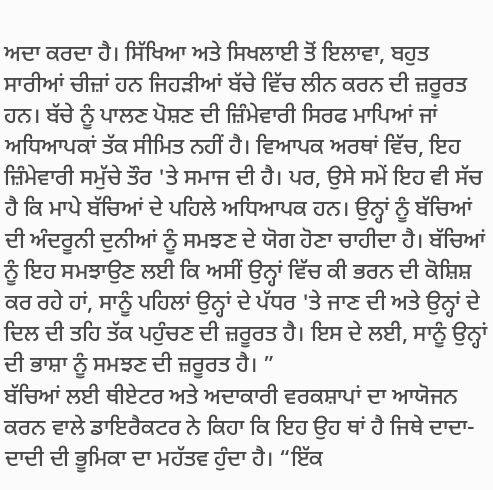ਅਦਾ ਕਰਦਾ ਹੈ। ਸਿੱਖਿਆ ਅਤੇ ਸਿਖਲਾਈ ਤੋਂ ਇਲਾਵਾ, ਬਹੁਤ ਸਾਰੀਆਂ ਚੀਜ਼ਾਂ ਹਨ ਜਿਹੜੀਆਂ ਬੱਚੇ ਵਿੱਚ ਲੀਨ ਕਰਨ ਦੀ ਜ਼ਰੂਰਤ ਹਨ। ਬੱਚੇ ਨੂੰ ਪਾਲਣ ਪੋਸ਼ਣ ਦੀ ਜ਼ਿੰਮੇਵਾਰੀ ਸਿਰਫ ਮਾਪਿਆਂ ਜਾਂ ਅਧਿਆਪਕਾਂ ਤੱਕ ਸੀਮਿਤ ਨਹੀਂ ਹੈ। ਵਿਆਪਕ ਅਰਥਾਂ ਵਿੱਚ, ਇਹ ਜ਼ਿੰਮੇਵਾਰੀ ਸਮੁੱਚੇ ਤੌਰ 'ਤੇ ਸਮਾਜ ਦੀ ਹੈ। ਪਰ, ਉਸੇ ਸਮੇਂ ਇਹ ਵੀ ਸੱਚ ਹੈ ਕਿ ਮਾਪੇ ਬੱਚਿਆਂ ਦੇ ਪਹਿਲੇ ਅਧਿਆਪਕ ਹਨ। ਉਨ੍ਹਾਂ ਨੂੰ ਬੱਚਿਆਂ ਦੀ ਅੰਦਰੂਨੀ ਦੁਨੀਆਂ ਨੂੰ ਸਮਝਣ ਦੇ ਯੋਗ ਹੋਣਾ ਚਾਹੀਦਾ ਹੈ। ਬੱਚਿਆਂ ਨੂੰ ਇਹ ਸਮਝਾਉਣ ਲਈ ਕਿ ਅਸੀਂ ਉਨ੍ਹਾਂ ਵਿੱਚ ਕੀ ਭਰਨ ਦੀ ਕੋਸ਼ਿਸ਼ ਕਰ ਰਹੇ ਹਾਂ, ਸਾਨੂੰ ਪਹਿਲਾਂ ਉਨ੍ਹਾਂ ਦੇ ਪੱਧਰ 'ਤੇ ਜਾਣ ਦੀ ਅਤੇ ਉਨ੍ਹਾਂ ਦੇ ਦਿਲ ਦੀ ਤਹਿ ਤੱਕ ਪਹੁੰਚਣ ਦੀ ਜ਼ਰੂਰਤ ਹੈ। ਇਸ ਦੇ ਲਈ, ਸਾਨੂੰ ਉਨ੍ਹਾਂ ਦੀ ਭਾਸ਼ਾ ਨੂੰ ਸਮਝਣ ਦੀ ਜ਼ਰੂਰਤ ਹੈ। ”
ਬੱਚਿਆਂ ਲਈ ਥੀਏਟਰ ਅਤੇ ਅਦਾਕਾਰੀ ਵਰਕਸ਼ਾਪਾਂ ਦਾ ਆਯੋਜਨ ਕਰਨ ਵਾਲੇ ਡਾਇਰੈਕਟਰ ਨੇ ਕਿਹਾ ਕਿ ਇਹ ਉਹ ਥਾਂ ਹੈ ਜਿਥੇ ਦਾਦਾ-ਦਾਦੀ ਦੀ ਭੂਮਿਕਾ ਦਾ ਮਹੱਤਵ ਹੁੰਦਾ ਹੈ। “ਇੱਕ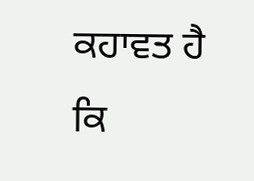ਕਹਾਵਤ ਹੈ ਕਿ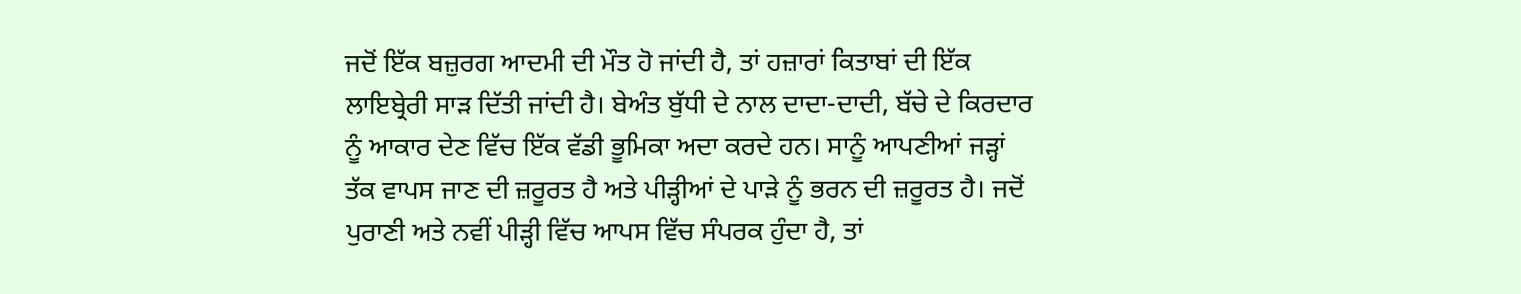ਜਦੋਂ ਇੱਕ ਬਜ਼ੁਰਗ ਆਦਮੀ ਦੀ ਮੌਤ ਹੋ ਜਾਂਦੀ ਹੈ, ਤਾਂ ਹਜ਼ਾਰਾਂ ਕਿਤਾਬਾਂ ਦੀ ਇੱਕ ਲਾਇਬ੍ਰੇਰੀ ਸਾੜ ਦਿੱਤੀ ਜਾਂਦੀ ਹੈ। ਬੇਅੰਤ ਬੁੱਧੀ ਦੇ ਨਾਲ ਦਾਦਾ-ਦਾਦੀ, ਬੱਚੇ ਦੇ ਕਿਰਦਾਰ ਨੂੰ ਆਕਾਰ ਦੇਣ ਵਿੱਚ ਇੱਕ ਵੱਡੀ ਭੂਮਿਕਾ ਅਦਾ ਕਰਦੇ ਹਨ। ਸਾਨੂੰ ਆਪਣੀਆਂ ਜੜ੍ਹਾਂ ਤੱਕ ਵਾਪਸ ਜਾਣ ਦੀ ਜ਼ਰੂਰਤ ਹੈ ਅਤੇ ਪੀੜ੍ਹੀਆਂ ਦੇ ਪਾੜੇ ਨੂੰ ਭਰਨ ਦੀ ਜ਼ਰੂਰਤ ਹੈ। ਜਦੋਂ ਪੁਰਾਣੀ ਅਤੇ ਨਵੀਂ ਪੀੜ੍ਹੀ ਵਿੱਚ ਆਪਸ ਵਿੱਚ ਸੰਪਰਕ ਹੁੰਦਾ ਹੈ, ਤਾਂ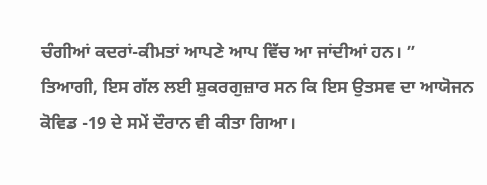ਚੰਗੀਆਂ ਕਦਰਾਂ-ਕੀਮਤਾਂ ਆਪਣੇ ਆਪ ਵਿੱਚ ਆ ਜਾਂਦੀਆਂ ਹਨ। ”
ਤਿਆਗੀ, ਇਸ ਗੱਲ ਲਈ ਸ਼ੁਕਰਗੁਜ਼ਾਰ ਸਨ ਕਿ ਇਸ ਉਤਸਵ ਦਾ ਆਯੋਜਨ ਕੋਵਿਡ -19 ਦੇ ਸਮੇਂ ਦੌਰਾਨ ਵੀ ਕੀਤਾ ਗਿਆ।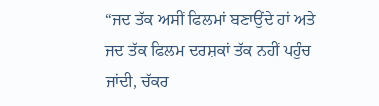“ਜਦ ਤੱਕ ਅਸੀਂ ਫਿਲਮਾਂ ਬਣਾਉਂਦੇ ਹਾਂ ਅਤੇ ਜਦ ਤੱਕ ਫਿਲਮ ਦਰਸ਼ਕਾਂ ਤੱਕ ਨਹੀਂ ਪਹੁੰਚ ਜਾਂਦੀ, ਚੱਕਰ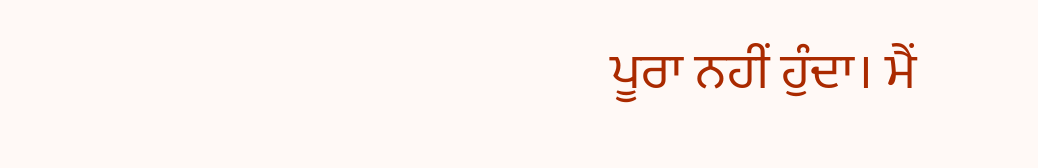ਪੂਰਾ ਨਹੀਂ ਹੁੰਦਾ। ਮੈਂ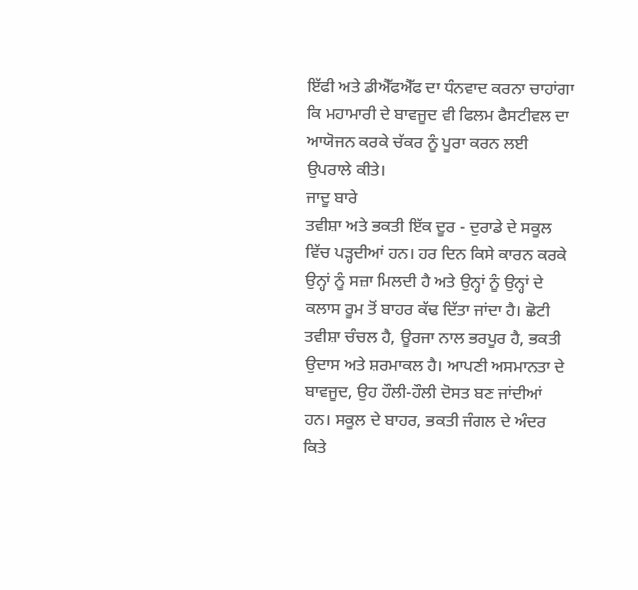ਇੱਫੀ ਅਤੇ ਡੀਐੱਫਐੱਫ ਦਾ ਧੰਨਵਾਦ ਕਰਨਾ ਚਾਹਾਂਗਾ ਕਿ ਮਹਾਮਾਰੀ ਦੇ ਬਾਵਜੂਦ ਵੀ ਫਿਲਮ ਫੈਸਟੀਵਲ ਦਾ ਆਯੋਜਨ ਕਰਕੇ ਚੱਕਰ ਨੂੰ ਪੂਰਾ ਕਰਨ ਲਈ ਉਪਰਾਲੇ ਕੀਤੇ।
ਜਾਦੂ ਬਾਰੇ
ਤਵੀਸ਼ਾ ਅਤੇ ਭਕਤੀ ਇੱਕ ਦੂਰ - ਦੁਰਾਡੇ ਦੇ ਸਕੂਲ ਵਿੱਚ ਪੜ੍ਹਦੀਆਂ ਹਨ। ਹਰ ਦਿਨ ਕਿਸੇ ਕਾਰਨ ਕਰਕੇ ਉਨ੍ਹਾਂ ਨੂੰ ਸਜ਼ਾ ਮਿਲਦੀ ਹੈ ਅਤੇ ਉਨ੍ਹਾਂ ਨੂੰ ਉਨ੍ਹਾਂ ਦੇ ਕਲਾਸ ਰੂਮ ਤੋਂ ਬਾਹਰ ਕੱਢ ਦਿੱਤਾ ਜਾਂਦਾ ਹੈ। ਛੋਟੀ ਤਵੀਸ਼ਾ ਚੰਚਲ ਹੈ, ਊਰਜਾ ਨਾਲ ਭਰਪੂਰ ਹੈ, ਭਕਤੀ ਉਦਾਸ ਅਤੇ ਸ਼ਰਮਾਕਲ ਹੈ। ਆਪਣੀ ਅਸਮਾਨਤਾ ਦੇ ਬਾਵਜੂਦ, ਉਹ ਹੌਲੀ-ਹੌਲੀ ਦੋਸਤ ਬਣ ਜਾਂਦੀਆਂ ਹਨ। ਸਕੂਲ ਦੇ ਬਾਹਰ, ਭਕਤੀ ਜੰਗਲ ਦੇ ਅੰਦਰ ਕਿਤੇ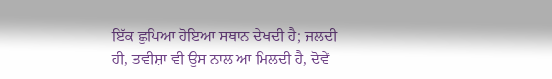ਇੱਕ ਛੁਪਿਆ ਹੋਇਆ ਸਥਾਨ ਦੇਖਦੀ ਹੈ; ਜਲਦੀ ਹੀ, ਤਵੀਸ਼ਾ ਵੀ ਉਸ ਨਾਲ ਆ ਮਿਲਦੀ ਹੈ, ਦੋਵੇਂ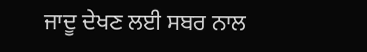ਜਾਦੂ ਦੇਖਣ ਲਈ ਸਬਰ ਨਾਲ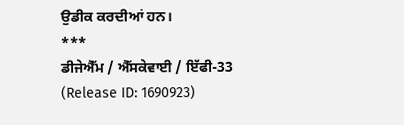ਉਡੀਕ ਕਰਦੀਆਂ ਹਨ।
***
ਡੀਜੇਐੱਮ / ਐੱਸਕੇਵਾਈ / ਇੱਫੀ-33
(Release ID: 1690923)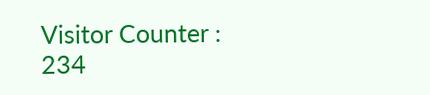Visitor Counter : 234